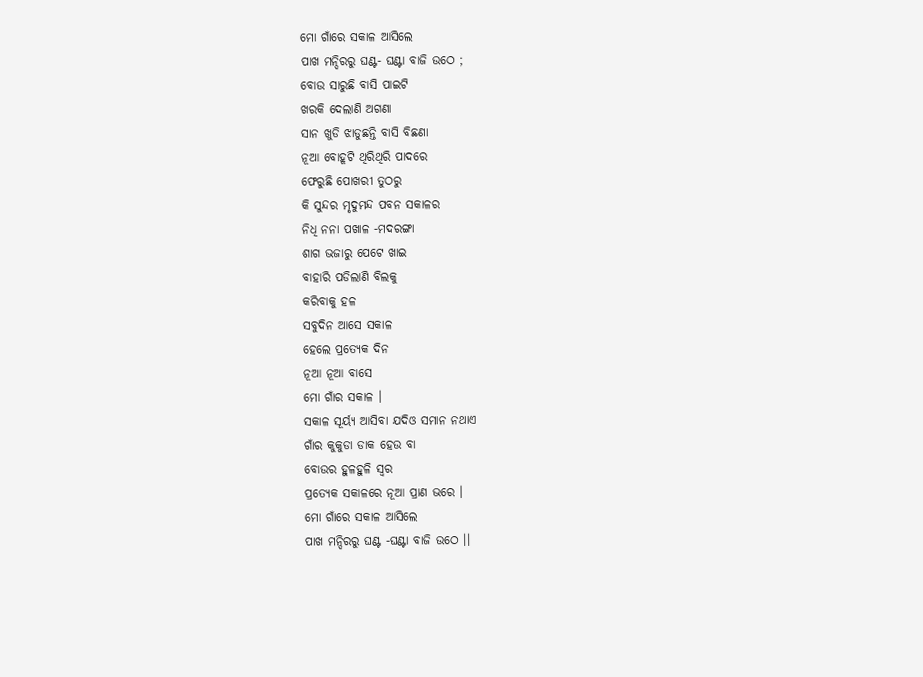ମୋ ଗାଁରେ ସକାଳ ଆସିଲେ
ପାଖ ମନ୍ଦିରରୁ ଘଣ୍ଟ- ଘଣ୍ଟା ବାଜି ଉଠେ ;
ବୋଉ ସାରୁଛି ବାସି ପାଇଟି
ଖରକି ଦେଲାଣି ଅଗଣା
ସାନ ଖୁଡି ଝାଡୁଛନ୍ତି ବାସି ବିଛଣା
ନୂଆ ବୋହୂଟି ଥିରିଥିରି ପାଦରେ
ଫେରୁଛି ପୋଖରୀ ତୁଠରୁ
କି ସୁନ୍ଦର ମୃଦୁମନ୍ଦ ପବନ ସକାଳର
ନିଧି ନନା ପଖାଳ -ମଦରଙ୍ଗା
ଶାଗ ଭଜାରୁ ପେଟେ ଖାଇ
ବାହାରି ପଡିଲାଣି ବିଲକୁ
କରିବାକୁ ହଳ
ସବୁଦିନ ଆସେ ସକାଳ
ହେଲେ ପ୍ରତ୍ଯେକ ଦିନ
ନୂଆ ନୂଆ ବାସେ
ମୋ ଗାଁର ସକାଳ ।
ସକାଳ ସୂର୍ୟ୍ଯ ଆସିବା ଯଦିଓ ସମାନ ନଥାଏ
ଗାଁର କୁକୁଡା ଡାକ ହେଉ ବା
ବୋଉର ହୁଳହୁଳି ସ୍ବର
ପ୍ରତ୍ଯେକ ସକାଳରେ ନୂଆ ପ୍ରାଣ ଭରେ ।
ମୋ ଗାଁରେ ସକାଳ ଆସିଲେ
ପାଖ ମନ୍ଦିରରୁ ଘଣ୍ଟ -ଘଣ୍ଟା ବାଜି ଉଠେ ।।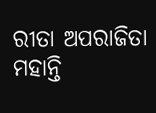ରୀତା ଅପରାଜିତା ମହାନ୍ତି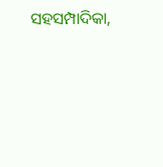ସହସମ୍ପାଦିକା,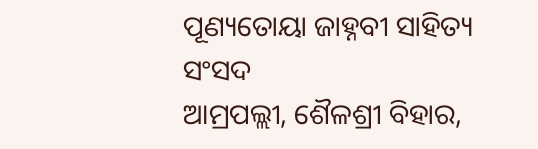ପୂଣ୍ୟତୋୟା ଜାହ୍ନବୀ ସାହିତ୍ୟ ସଂସଦ
ଆମ୍ରପଲ୍ଲୀ, ଶୈଳଶ୍ରୀ ବିହାର,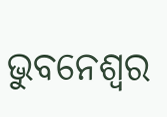ଭୁବନେଶ୍ଵର